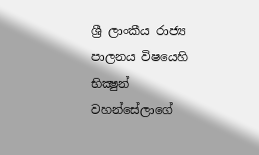ශ්‍රී ලාංකීය රාජ්‍ය පාලනය විෂයෙහි භික්‍ෂුන් වහන්සේලාගේ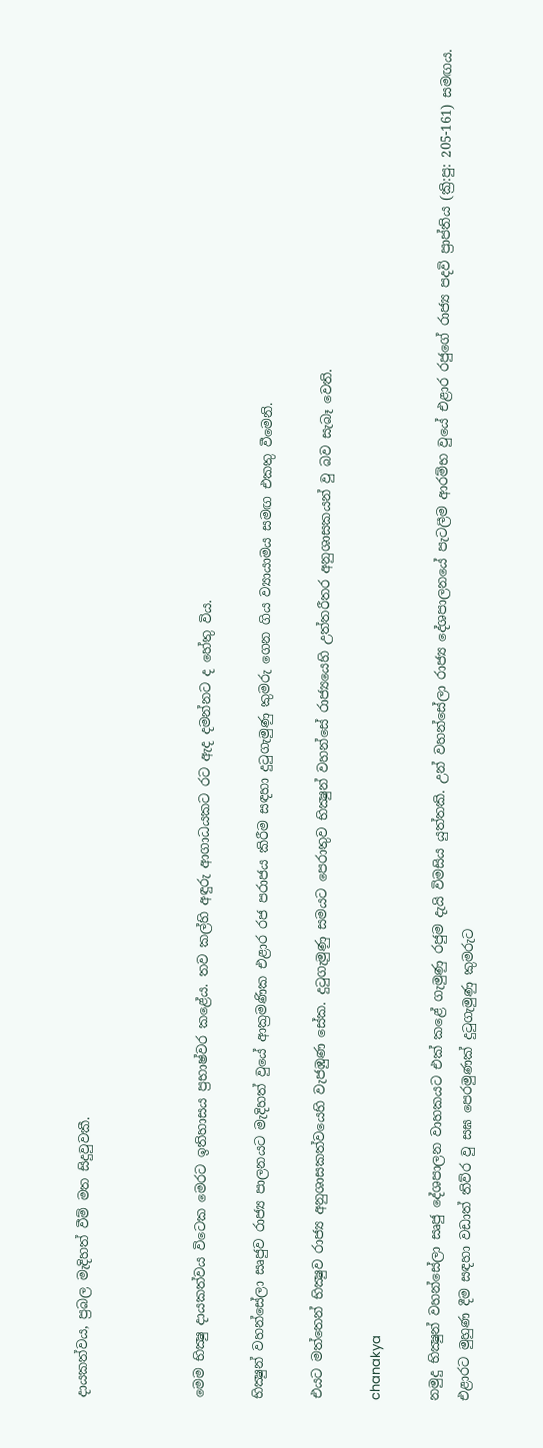දායකත්වය, ප්‍රබල මැදිහත් වීම් මත සිදුවුවකී.



මෙම භික්‍ෂු දායකත්වය විටෙක මෙරට ඉතිහාසය ප්‍රභාෂ්වර කළේය. තව කල්හි අඳුරු ආගාධයකට රට ඇද දමන්නට ද හේතු විය.

භික්‍ෂුන් වහන්සේලා සෘජුව රාජ්‍ය පාලනයට මැදිහත් වුයේ ආක්‍රමණික එළාර රජ පරාජය කිරීම සඳහා දුටුගැමුණු කුමරු ගෙන ගිය ව්‍යායාමය සමඟ එකතු වීමෙනි.

එයට මත්තෙන් භික්‍ෂුව රාජ්‍ය අනුශාසකත්වයෙහි වැජඹුණ සේක. දුටුගැමුණු සමයට පෙරාතුව භික්‍ෂුන් වහන්සේ රාජ්‍යයෙහි උත්තරීතර අනුශාසකයන් වු බව සැබෑ වෙති.

chanakya

නමුදු භික්‍ෂුන් වහන්සේලා සෘජු දේශපාලන වාහකයට එක් කළේ ගැමුණු රජුම දැයි විමසිය යුත්තකි. උන් වහන්සේලා රාජ්‍ය දේශපාලනයේ පැටලීම ආරම්භ වුයේ එළාර රජුගේ රාජ්‍ය පදවි ප්‍රාප්තිය (ක්‍රි:පු: 205-161) සමඟය. එළාරට මුහුණ දීම සඳහා වඩාත් තිව්ර වු සඝ පෙරමුණක් දුටුගැමුණු කුමරුට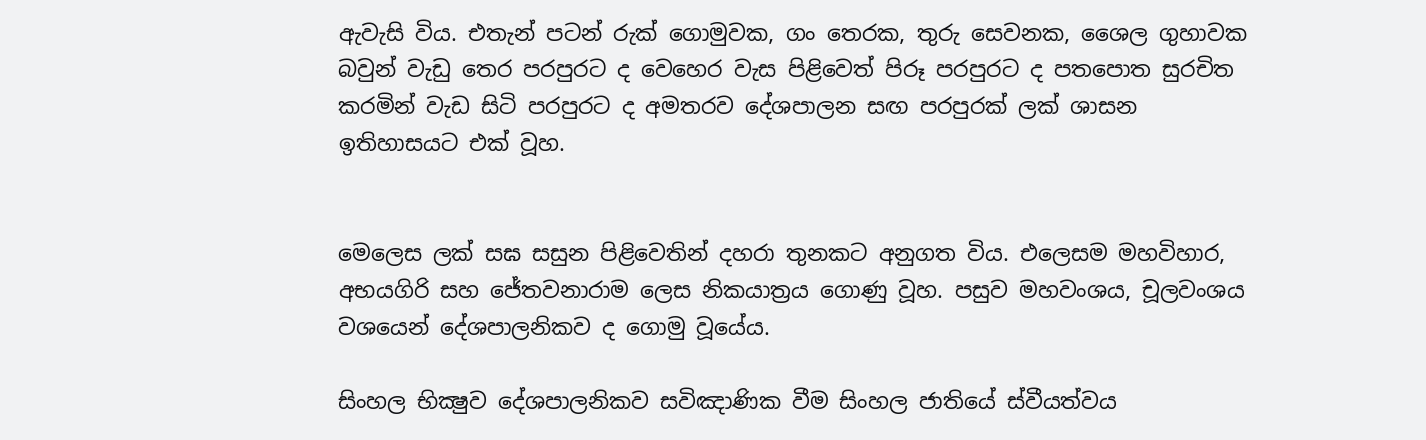ඇවැසි විය. එතැන් පටන් රුක් ගොමුවක, ගං තෙරක, තුරු සෙවනක, ශෛල ගුහාවක බවුන් වැඩු තෙර පරපුරට ද වෙහෙර වැස පිළිවෙත් පිරූ පරපුරට ද පතපොත සුරචිත කරමින් වැඩ සිටි පරපුරට ද අමතරව දේශපාලන සඟ පරපුරක් ලක් ශාසන ඉතිහාසයට එක් වූහ.


මෙලෙස ලක් සඝ සසුන පිළිවෙතින් දහරා තුනකට අනුගත විය. එලෙසම මහවිහාර, අභයගිරි සහ ජේතවනාරාම ලෙස නිකයාත්‍රය ගොණු වූහ. පසුව මහවංශය, චූලවංශය වශයෙන් දේශපාලනිකව ද ගොමු වූයේය.

සිංහල භික්‍ෂුව දේශපාලනිකව සවිඤාණික වීම සිංහල ජාතියේ ස්වීයත්වය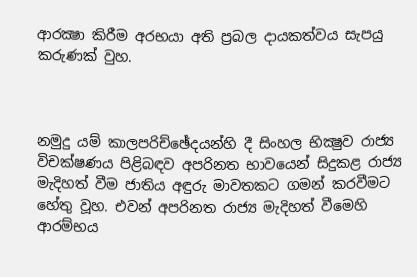ආරක්‍ෂා කිරීම අරභයා අති ප්‍රබල දායකත්වය සැපයු  කරුණක් වුහ.



නමුදු යම් කාලපරිච්ඡේදයන්හි දී සිංහල භික්‍ෂුව රාජ්‍ය විචක්ෂණය පිළිබඳව අපරිනත භාවයෙන් සිදුකළ රාජ්‍ය මැදිහත් වීම ජාතිය අඳුරු මාවතකට ගමන් කරවීමට හේතු වූහ. එවන් අපරිනත රාජ්‍ය මැදිහත් වීමෙහි ආරම්භය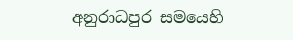අනුරාධපුර සමයෙහි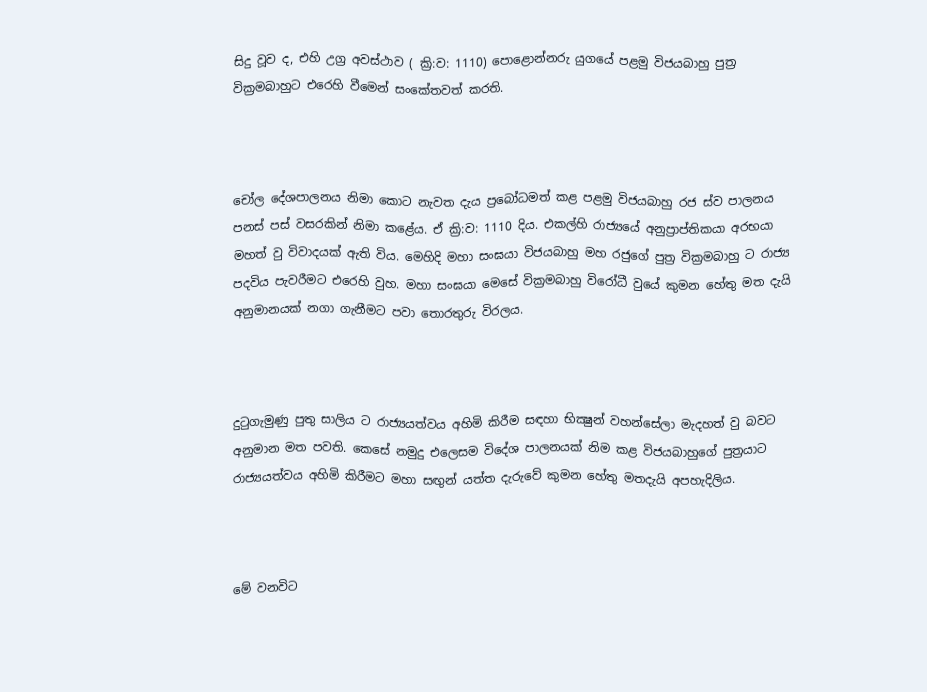සිදු වූව ද, එහි උග්‍ර අවස්ථාව ( ක්‍රි:ව: 1110) පොළොන්නරු යුගයේ පළමු විජයබාහු පුත්‍ර වික්‍රමබාහුට එරෙහි වීමෙන් සංකේතවත් කරති.



චෝල දේශපාලනය නිමා කොට නැවත දැය ප්‍රබෝධමත් කළ පළමු විජයබාහු රජ ස්ව පාලනය පනස් පස් වසරකින් නිමා කළේය. ඒ ක්‍රි:ව: 1110 දිය. එකල්හි රාජ්‍යයේ අනුප්‍රාප්තිකයා අරභයා මහත් වු විවාදයක් ඇති විය. මෙහිදි මහා සංඝයා විජයබාහු මහ රජුගේ පුත්‍ර වික්‍රමබාහු ට රාජ්‍ය පදවිය පැවරීමට එරෙහි වුහ. මහා සංඝයා මෙසේ වික්‍රමබාහු විරෝධී වුයේ කුමන හේතු මත දැයි අනුමානයක් නගා ගැනීමට පවා තොරතුරු විරලය.



දුටුගැමුණු පුතු සාලිය ට රාජ්‍යයත්වය අහිමි කිරීම සඳහා භික්‍ෂුන් වහන්සේලා මැදහත් වු බවට අනුමාන මත පවති. කෙසේ නමුදු එලෙසම විදේශ පාලනයක් නිම කළ විජයබාහුගේ පුත්‍රයාට රාජ්‍යයත්වය අහිමි කිරීමට මහා සඟුන් යත්ත දැරුවේ කුමන හේතු මතදැයි අපහැදිලිය.



මේ වනවිට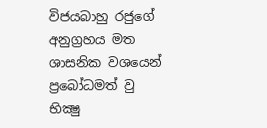විජයබාහු රජුගේ අනුග්‍රහය මත ශාසනික වශයෙන් ප්‍රබෝධමත් වු භික්‍ෂු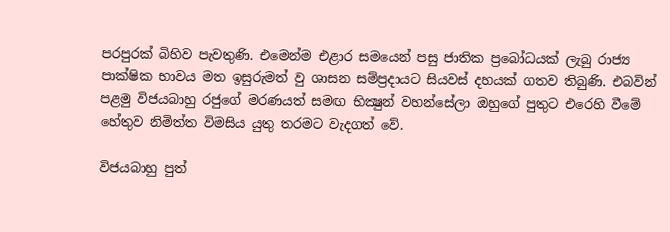පරපුරක් බිහිව පැවතුණි. එමෙන්ම එළාර සමයෙන් පසු ජාතික ප්‍රබෝධයක් ලැබු රාජ්‍ය පාක්ෂික භාවය මත ඉසුරුමත් වු ශාසන සම්ප්‍රදායට සියවස් දහයක් ගතව තිබුණි. එබවින් පළමු විජයබාහු රජුගේ මරණයත් සමඟ භික්‍ෂුන් වහන්සේලා ඔහුගේ පුතුට එරෙහි වීමේ හේතුව නිමිත්ත විමසිය යුතු තරමට වැදගත් වේ.

විජයබාහු පුත්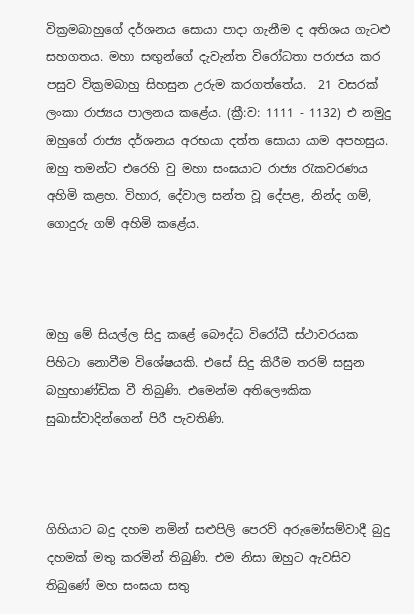වික්‍රමබාහුගේ දර්ශනය සොයා පාදා ගැනීම ද අතිශය ගැටළු සහගතය. මහා සඟුන්ගේ දැවැන්ත විරෝධතා පරාජය කර පසුව වික්‍රමබාහු සිහසුන උරුම කරගත්තේය.  21 වසරක් ලංකා රාජ්‍යය පාලනය කළේය. (ක්‍රී:ව: 1111 - 1132) එ නමුදු ඔහුගේ රාජ්‍ය දර්ශනය අරභයා දත්ත සොයා යාම අපහසුය. ඔහු තමන්ට එරෙහි වු මහා සංඝයාට රාජ්‍ය රැකවරණය අහිමි කළහ. විහාර, දේවාල සන්ත වූ දේපළ, නින්ද ගම්, ගොදුරු ගම් අහිමි කළේය.



ඔහු මේ සියල්ල සිදු කළේ බෞද්ධ විරෝධී ස්ථාවරයක පිහිටා නොවීම විශේෂයකි. එසේ සිදු කිරීම තරම් සසුන බහුභාණ්ඩික වී තිබුණි. එමෙන්ම අතිලෞකික සුඛාස්වාදින්ගෙන් පිරී පැවතිණි.



ගිහියාට බදු දහම නමින් සළුපිලි පෙරව් අරුමෝසම්වාදී බුදු දහමක් මතු කරමින් තිබුණි. එම නිසා ඔහුට ඇවසිව තිබුණේ මහ සංඝයා සතු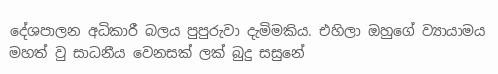දේශපාලන අධිකාරී බලය පුපුරුවා දැමිමකිය. එහිලා ඔහුගේ ව්‍යායාමය මහත් වු සාධනීය වෙනසක් ලක් බුදු සසුනේ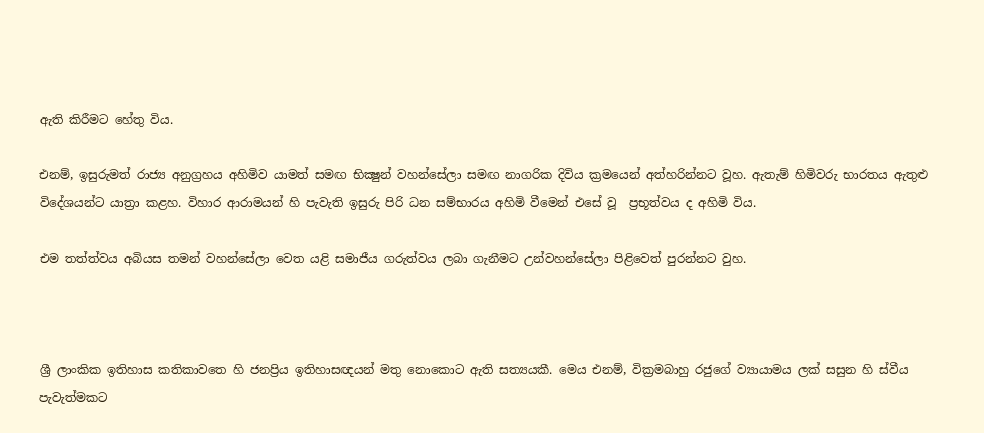ඇති කිරීමට හේතු විය.

එනම්, ඉසුරුමත් රාජ්‍ය අනුග්‍රහය අහිමිව යාමත් සමඟ භික්‍ෂුන් වහන්සේලා සමඟ නාගරික දිවිය ක්‍රමයෙන් අත්හරින්නට වූහ. ඇතැම් හිමිවරු භාරතය ඇතුළු විදේශයන්ට යාත්‍රා කළහ. විහාර ආරාමයන් හි පැවැති ඉසුරු පිරි ධන සම්භාරය අහිමි වීමෙන් එසේ වූ  ප්‍රභූත්වය ද අහිමි විය.

එම තත්ත්වය අබියස තමන් වහන්සේලා වෙත යළි සමාජීය ගරුත්වය ලබා ගැනීමට උන්වහන්සේලා පිළිවෙත් පුරන්නට වුහ.



ශ්‍රී ලාංකික ඉතිහාස කතිකාවතෙ හි ජනප්‍රිය ඉතිහාසඥයන් මතු නොකොට ඇති සත්‍යයකී. මෙය එනම්, වික්‍රමබාහු රජුගේ ව්‍යායාමය ලක් සසුන හි ස්වීය පැවැත්මකට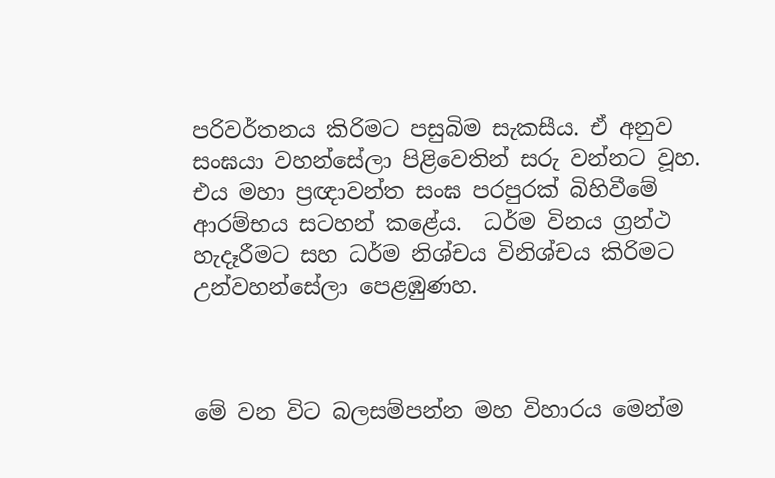පරිවර්තනය කිරිමට පසුබිම සැකසීය. ඒ අනුව සංඝයා වහන්සේලා පිළිවෙතින් සරු වන්නට වූහ. එය මහා ප්‍රඥාවන්ත සංඝ පරපුරක් බිහිවීමේ ආරම්භය සටහන් කළේය.  ධර්ම විනය ග්‍රන්ථ හැදෑරීමට සහ ධර්ම නිශ්චය විනිශ්චය කිරිමට උන්වහන්සේලා පෙළඹුණහ.



මේ වන විට බලසම්පන්න මහ විහාරය මෙන්ම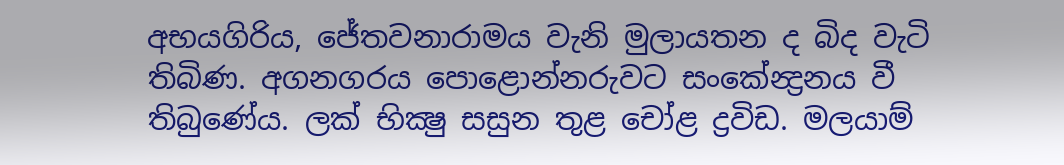අභයගිරිය, ජේතවනාරාමය වැනි මුලායතන ද බිද වැටි තිබිණ. අගනගරය පොළොන්නරුවට සංකේන්‍ද්‍රනය වී තිබුණේය. ලක් භික්‍ෂු සසුන තුළ චෝළ ද්‍රවිඩ. මලයාම්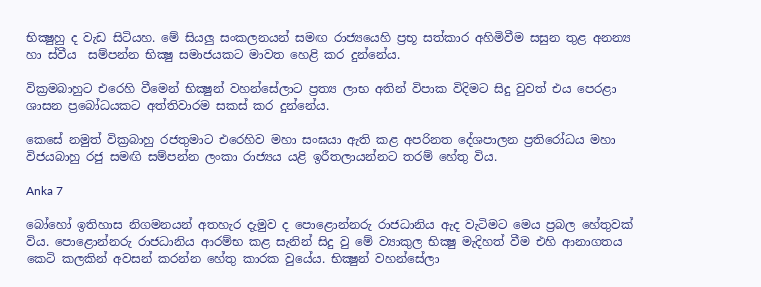භික්‍ෂුහු ද වැඩ සිටියහ. මේ සියලු සංකලනයන් සමඟ රාජ්‍යයෙහි ප්‍රභූ සත්කාර අහිමිවීම සසුන තුළ අනන්‍ය හා ස්වීය  සම්පන්න භික්‍ෂු සමාජයකට මාවත හෙළි කර දුන්නේය.

වික්‍රමබාහුට එරෙහි වීමෙන් භික්‍ෂුන් වහන්සේලාට ප්‍රත්‍ය ලාභ අතින් විපාක විදිමට සිදු වුවත් එය පෙරළා ශාසන ප්‍රබෝධයකට අත්තිවාරම සකස් කර දුන්නේය.

කෙසේ නමුත් වික්‍රබාහු රජතුමාට එරෙහිව මහා සංඝයා ඇති කළ අපරිනත දේශපාලන ප්‍රතිරෝධය මහා විජයබාහු රජු සමඟි සම්පන්න ලංකා රාජ්‍යය යළි ඉරීතලායන්නට තරම් හේතු විය.

Anka 7

බෝහෝ ඉතිහාස නිගමනයන් අතහැර දැමුව ද පොළොන්නරු රාජධානිය ඇද වැටිමට මෙය ප්‍රබල හේතුවක් විය. පොළොන්නරු රාජධානිය ආරම්භ කළ සැනින් සිදු වු මේ ව්‍යාකුල භික්‍ෂු මැදිහත් වීම එහි ආනාගතය කෙටි කලකින් අවසන් කරන්න හේතු කාරක වුයේය. භික්‍ෂුන් වහන්සේලා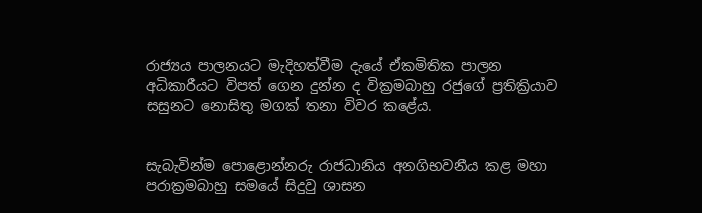රාජ්‍යය පාලනයට මැදිහත්වීම දැයේ ඒකමිතික පාලන අධිකාරීයට විපත් ගෙන දුන්න ද වික්‍රමබාහු රජුගේ ප්‍රතික්‍රියාව සසුනට නොසිතු මගක් තනා විවර කළේය.


සැබැවින්ම පොළොන්නරු රාජධානිය අනගිභවනීය කළ මහා පරාක්‍රමබාහු සමයේ සිදුවු ශාසන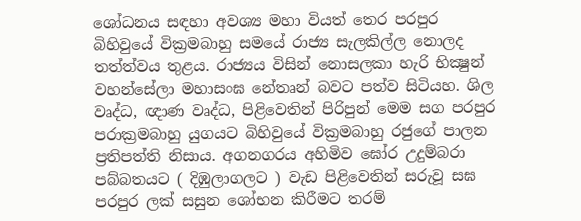ශෝධනය සඳහා අවශ්‍ය මහා වියත් තෙර පරපුර බිහිවුයේ වික්‍රමබාහු සමයේ රාජ්‍ය සැලකිල්ල නොලද තත්ත්වය තුළය. රාජ්‍යය විසින් නොසලකා හැරි භික්‍ෂුන් වහන්සේලා මහාසංඝ නේතෘන් බවට පත්ව සිටියහ. ශිල වෘද්ධ, ඥාණ වෘද්ධ, පිළිවෙතින් පිරිපුන් මෙම සග පරපුර පරාක්‍රමබාහු යුගයට බිහිවුයේ වික්‍රමබාහු රජුගේ පාලන ප්‍රතිපත්ති නිසාය. අගනගරය අහිමිව ඝෝර උදුම්බරා පබ්බතයට ( දිඹුලාගලට ) වැඩ පිළිවෙතින් සරුවූ සඝ පරපුර ලක් සසුන ශෝභන කිරීමට තරම්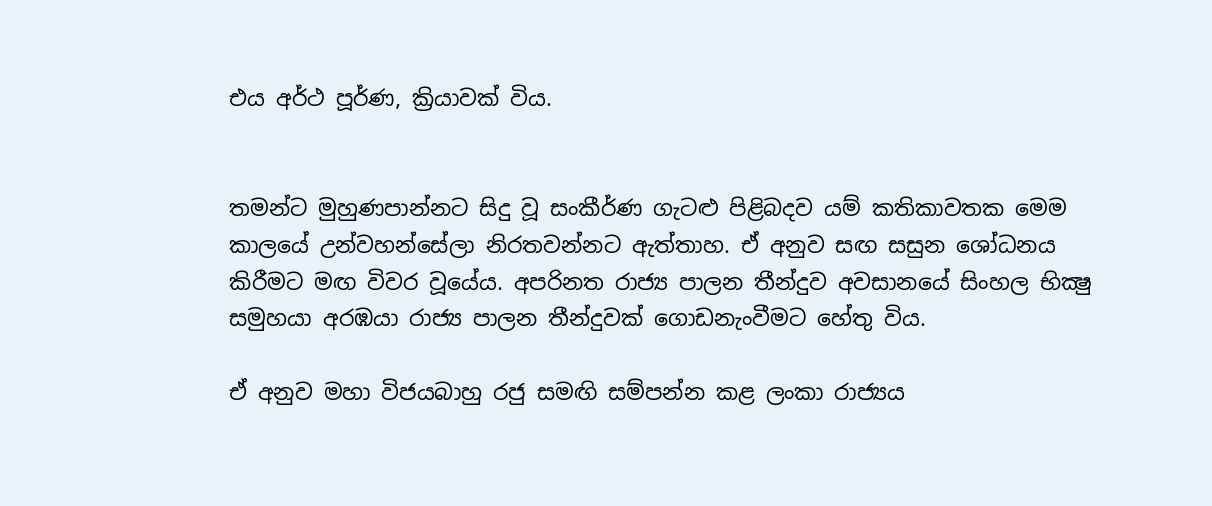එය අර්ථ පූර්ණ, ක්‍රියාවක් විය.


තමන්ට මුහුණපාන්නට සිදු වූ සංකීර්ණ ගැටළු පිළිබදව යම් කතිකාවතක මෙම කාලයේ උන්වහන්සේලා නිරතවන්නට ඇත්තාහ. ඒ අනුව සඟ සසුන ශෝධනය කිරීමට මඟ විවර වූයේය. අපරිනත රාජ්‍ය පාලන තීන්දුව අවසානයේ සිංහල භික්‍ෂු සමුහයා අරඹයා රාජ්‍ය පාලන තීන්දුවක් ගොඩනැංවීමට හේතු විය.

ඒ අනුව මහා විජයබාහු රජු සමඟි සම්පන්න කළ ලංකා රාජ්‍යය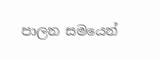පාලන සමයෙන්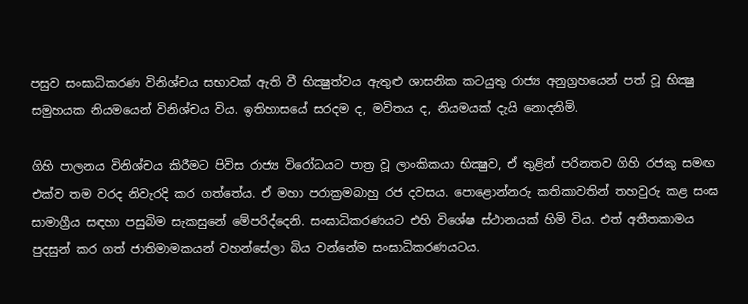පසුව සංඝාධිකරණ විනිශ්චය සභාවක් ඇති වී භික්‍ෂුත්වය ඇතුළු ශාසනික කටයුතු රාජ්‍ය අනුග්‍රහයෙන් පත් වූ භික්‍ෂු සමුහයක නියමයෙන් විනිශ්චය විය. ඉතිහාසයේ සරදම ද, මවිතය ද, නියමයක් දැයි නොදනිමි.

ගිහි පාලනය විනිශ්චය කිරීමට පිවිස රාජ්‍ය විරෝධයට පාත්‍ර වූ ලාංකිකයා භික්‍ෂුව, ඒ තුළින් පරිනතව ගිහි රජකු සමඟ එක්ව තම වරද නිවැරදි කර ගත්තේය. ඒ මහා පරාක්‍රමබාහු රජ දවසය. පොළොන්නරු කතිකාවතින් තහවුරු කළ සංඝ සාමාග්‍රීය සඳහා පසුබිම සැකසුනේ මේපරිද්දෙනි. සංඝාධිකරණයට එහි විශේෂ ස්ථානයක් හිමි විය. එත් අතීතකාමය පුදසුන් කර ගත් ජාතිමාමකයන් වහන්සේලා බිය වන්නේම සංඝාධිකරණයටය.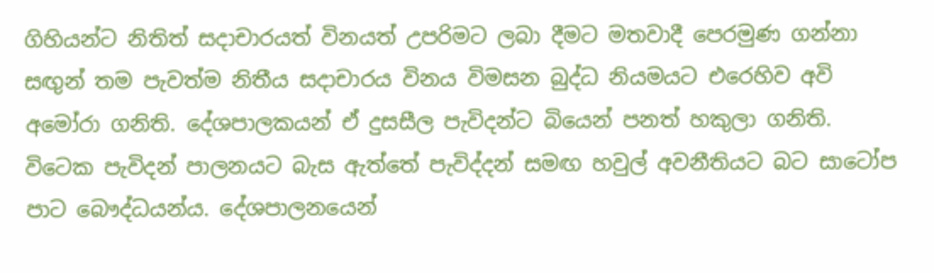ගිහියන්ට නිතිත් සදාචාරයත් විනයත් උපරිමට ලබා දීමට මතවාදී පෙරමුණ ගන්නා සඟුන් තම පැවත්ම නිතීය සදාචාරය විනය විමසන බුද්ධ නියමයට එරෙහිව අවි අමෝරා ගනිති. දේශපාලකයන් ඒ දුසසීල පැවිදන්ට බියෙන් පනත් හකුලා ගනිති. විටෙක පැවිදන් පාලනයට බැස ඇත්තේ පැවිද්දන් සමඟ හවුල් අවනීතියට බට සාටෝප පාට බෞද්ධයන්ය. දේශපාලනයෙන්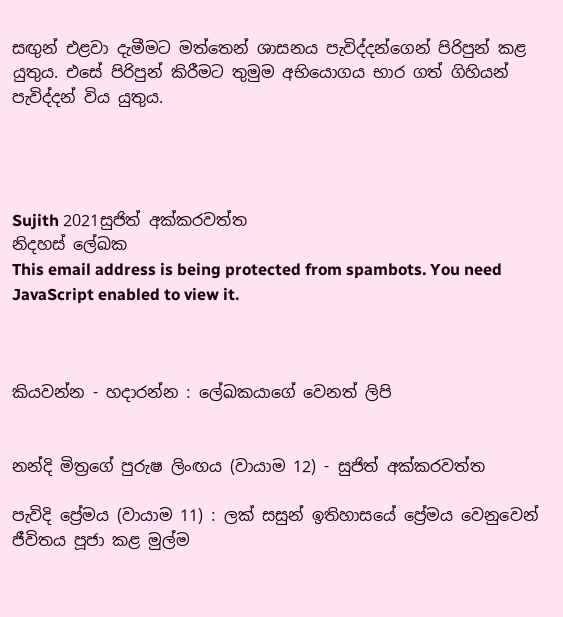සඟුන් එළවා දැමීමට මත්තෙන් ශාසනය පැවිද්දන්ගෙන් පිරිපුන් කළ යුතුය. එසේ පිරිපුන් කිරීමට තුමුම අභියොගය භාර ගත් ගිහියන් පැවිද්දන් විය යුතුය.




Sujith 2021සුජිත් අක්කරවත්ත
නිදහස් ලේඛක
This email address is being protected from spambots. You need JavaScript enabled to view it.



කියවන්න - හදාරන්න : ලේඛකයාගේ වෙනත් ලිපි


නන්දි මිත්‍රගේ පුරුෂ ලිංඟය (වායාම 12) - සුජිත් අක්කරවත්ත

පැවිදි ප්‍රේමය (වායාම 11) : ලක් සසුන් ඉතිහාසයේ ප්‍රේමය වෙනුවෙන් ජීවිතය පූජා කළ මුල්ම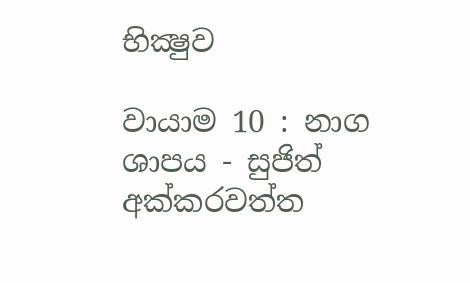භික්‍ෂුව

වායාම 10 : නාග ශාපය - සුජිත් අක්කරවත්ත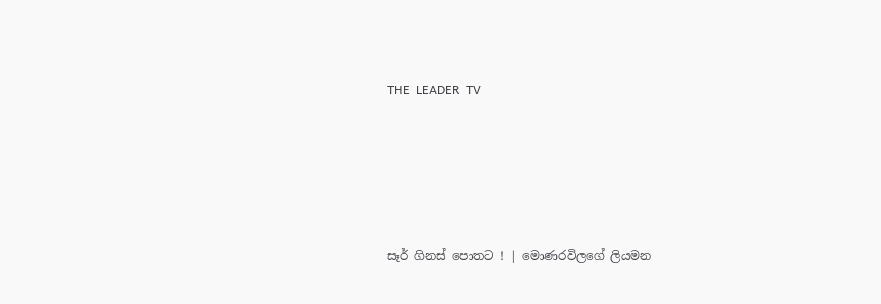THE  LEADER  TV





සෑර් ගිනස් පොතට ! | මොණරවිලගේ ලියමන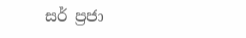සර් ප්‍රජා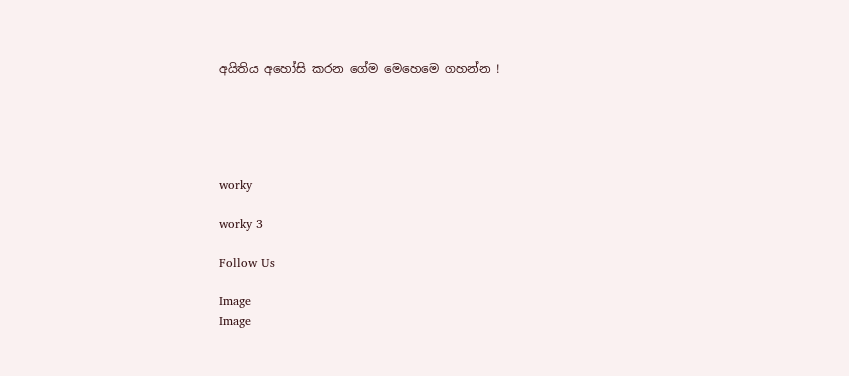අයිතිය අහෝසි කරන ගේම මෙහෙමෙ ගහන්න !





worky

worky 3

Follow Us

Image
Image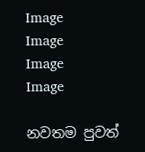Image
Image
Image
Image

නවතම පුවත්